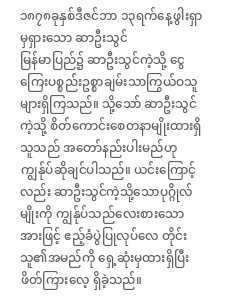၁၈၇၈ခုနှစ်ဒီဇင်ဘာ ၁၃ရက်နေ့ဖွါးရှာမှရှားသော ဆာဦးသွင်
မြန်မာပြည်၌ ဆာဦးသွင်ကဲ့သို့ ငွေကြေးပစ္စည်းဥစ္စာချမ်းသာကြွယ်ဝသူများရှိကြသည်။ သို့သော် ဆာဦးသွင်ကဲ့သို့ စိတ်ကောင်းစေတနာမျိုးထားရှိ သူသည် အတော်နည်းပါးမည်ဟု ကျွန်ုပ်ဆိုချင်ပါသည်။ ယင်းကြောင့်လည်း ဆာဦးသွင်ကဲ့သို့သောပုဂ္ဂိုလ်မျိုးကို ကျွန်ုပ်သည်လေးစားသောအားဖြင့် ဧည့်ခံပွဲပြုလုပ်လေ တိုင်း သူ၏အမည်ကို ရှေ့ဆုံးမှထားရှိပြီး ဖိတ်ကြားလေ့ ရှိခဲ့သည်။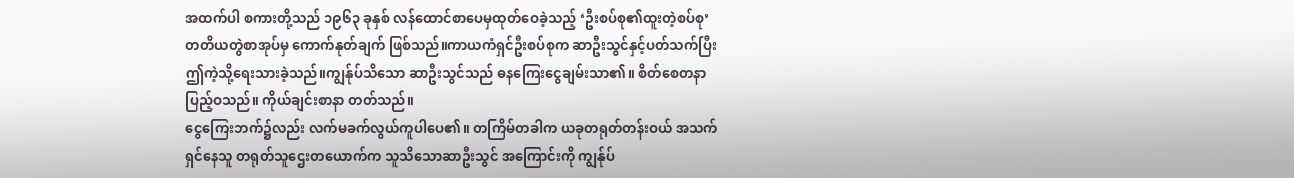အထက်ပါ စကားတို့သည် ၁၉၆၃ ခုနှစ် လန်ထောင်စာပေမှထုတ်ဝေခဲ့သည့် ‘ဦးစပ်စု၏ထူးတဲ့စပ်စု’ တတိယတွဲစာအုပ်မှ ကောက်နုတ်ချက် ဖြစ်သည်။ကာယကံရှင်ဦးစပ်စုက ဆာဦးသွင်နှင့်ပတ်သက်ပြီး ဤကဲ့သို့ရေးသားခဲ့သည်။ကျွန်ုပ်သိသော ဆာဦးသွင်သည် ဓနကြေးငွေချမ်းသာ၏။ စိတ်စေတနာပြည့်ဝသည်။ ကိုယ်ချင်းစာနာ တတ်သည်။
ငွေကြေးဘက်၌လည်း လက်မခက်လွယ်ကူပါပေ၏။ တကြိမ်တခါက ယခုတရုတ်တန်းဝယ် အသက်ရှင်နေသူ တရုတ်သူဌေးတယောက်က သူသိသောဆာဦးသွင် အကြောင်းကို ကျွန်ုပ်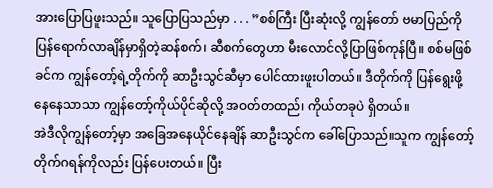အားပြောပြဖူးသည်။ သူပြောပြသည်မှာ . . . ”စစ်ကြီး ပြီးဆုံးလို့ ကျွန်တော် ဗမာပြည်ကိုပြန်ရောက်လာချိန်မှာရှိတဲ့ဆန်စက်၊ ဆီစက်တွေဟာ မီးလောင်လို့ပြာဖြစ်ကုန်ပြီ။ စစ်မဖြစ်ခင်က ကျွန်တော့်ရဲ့တိုက်ကို ဆာဦးသွင်ဆီမှာ ပေါင်ထားဖူးပါတယ်။ ဒီတိုက်ကို ပြန်ရွေးဖို့ နေနေသာသာ ကျွန်တော့်ကိုယ်ပိုင်ဆိုလို့ အဝတ်တထည်၊ ကိုယ်တခုပဲ ရှိတယ်။
အဲဒီလိုကျွန်တော့်မှာ အခြေအနေယိုင်နေချိန် ဆာဦးသွင်က ခေါ်ပြောသည်။သူက ကျွန်တော့်တိုက်ဂရန်ကိုလည်း ပြန်ပေးတယ်။ ပြီး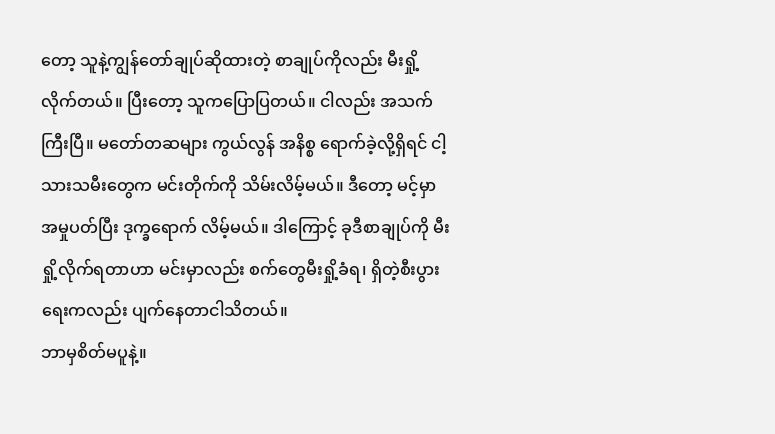တော့ သူနဲ့ကျွန်တော်ချုပ်ဆိုထားတဲ့ စာချုပ်ကိုလည်း မီးရှို့လိုက်တယ်။ ပြီးတော့ သူကပြောပြတယ်။ ငါလည်း အသက်ကြီးပြီ။ မတော်တဆများ ကွယ်လွန် အနိစ္စ ရောက်ခဲ့လို့ရှိရင် ငါ့သားသမီးတွေက မင်းတိုက်ကို သိမ်းလိမ့်မယ်။ ဒီတော့ မင့်မှာအမှုပတ်ပြီး ဒုက္ခရောက် လိမ့်မယ်။ ဒါကြောင့် ခုဒီစာချုပ်ကို မီးရှို့လိုက်ရတာဟာ မင်းမှာလည်း စက်တွေမီးရှို့ခံရ၊ ရှိတဲ့စီးပွားရေးကလည်း ပျက်နေတာငါသိတယ်။
ဘာမှစိတ်မပူနဲ့။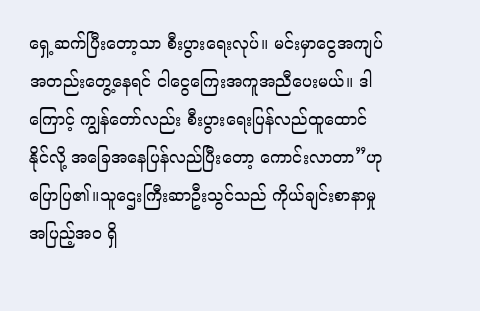ရှေ့ဆက်ပြီးတော့သာ စီးပွားရေးလုပ်။ မင်းမှာငွေအကျပ် အတည်းတွေ့နေရင် ငါငွေကြေးအကူအညီပေးမယ်။ ဒါကြောင့် ကျွန်တော်လည်း စီးပွားရေးပြန်လည်ထူထောင် နိုင်လို့ အခြေအနေပြန်လည်ပြီးတော့ ကောင်းလာတာ”ဟု ပြောပြ၏။သူဌေးကြီးဆာဦးသွင်သည် ကိုယ်ချင်းစာနာမှုအပြည့်အဝ ရှိ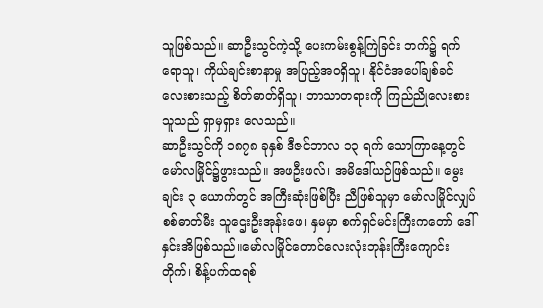သူဖြစ်သည်။ ဆာဦးသွင်ကဲ့သို့ ပေးကမ်းစွန့်ကြဲခြင်း ဘက်၌ ရက်ရောသူ၊ ကိုယ်ချင်းစာနာမှု အပြည့်အဝရှိသူ၊ နိုင်ငံအပေါ်ချစ်ခင်လေးစားသည့် စိတ်ဓာတ်ရှိသူ၊ ဘာသာတရားကို ကြည်ညိုလေးစားသူသည် ရှာမှရှား လေသည်။
ဆာဦးသွင်ကို ၁၈၇၈ ခုနှစ် ဒီဇင်ဘာလ ၁၃ ရက် သောကြာနေ့တွင် မော်လမြိုင်၌ဖွားသည်။ အဖဦးဖလ်၊ အမိဒေါ်ယဉ်ဖြစ်သည်။ မွေးချင်း ၃ ယောက်တွင် အကြီးဆုံးဖြစ်ပြီး ညီဖြစ်သူမှာ မော်လမြိုင်လျှပ်စစ်ဓာတ်မီး သူဌေးဦးအုန်းဖေ၊ နှမမှာ စက်ရှင်မင်းကြီးကတော် ဒေါ်နှင်းအိဖြစ်သည်။မော်လမြိုင်တောင်လေးလုံးဘုန်းကြီးကျောင်းတိုက်၊ စိန့်ပက်ထရစ်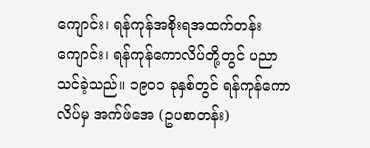ကျောင်း၊ ရန်ကုန်အစိုးရအထက်တန်း ကျောင်း၊ ရန်ကုန်ကောလိပ်တို့တွင် ပညာသင်ခဲ့သည်။ ၁၉ဝ၁ ခုနှစ်တွင် ရန်ကုန်ကောလိပ်မှ အက်ဖ်အေ (ဥပစာတန်း)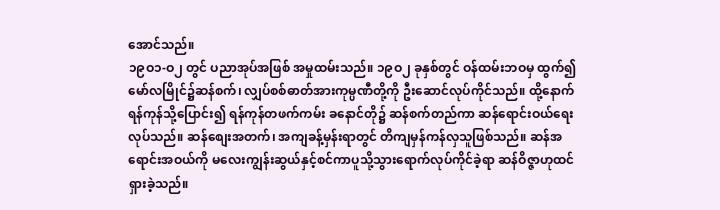အောင်သည်။
၁၉ဝ၁-ဝ၂ တွင် ပညာအုပ်အဖြစ် အမှုထမ်းသည်။ ၁၉ဝ၂ ခုနှစ်တွင် ဝန်ထမ်းဘဝမှ ထွက်၍ မော်လမြိုင်၌ဆန်စက်၊ လျှပ်စစ်ဓာတ်အားကုမ္ပဏီတို့ကို ဦးဆောင်လုပ်ကိုင်သည်။ ထို့နောက် ရန်ကုန်သို့ပြောင်း၍ ရန်ကုန်တဖက်ကမ်း ခနောင်တို၌ ဆန်စက်တည်ကာ ဆန်ရောင်းဝယ်ရေး လုပ်သည်။ ဆန်စျေးအတက်၊ အကျခန့်မှန်းရာတွင် တိကျမှန်ကန်လှသူဖြစ်သည်။ ဆန်အရောင်းအဝယ်ကို မလေးကျွန်းဆွယ်နှင့်စင်ကာပူသို့သွားရောက်လုပ်ကိုင်ခဲ့ရာ ဆန်ဝိဇ္ဇာဟုထင်ရှားခဲ့သည်။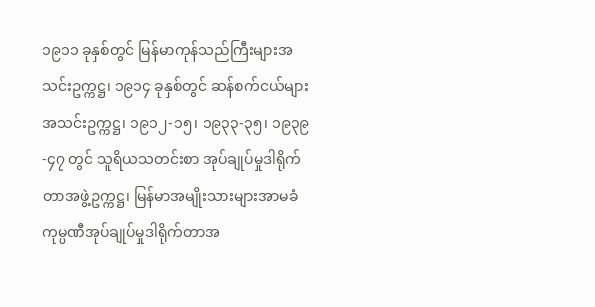၁၉၁၁ ခုနှစ်တွင် မြန်မာကုန်သည်ကြီးများအသင်းဥက္ကဋ္ဌ၊ ၁၉၁၄ ခုနှစ်တွင် ဆန်စက်ငယ်များအသင်းဥက္ကဋ္ဌ၊ ၁၉၁၂-၁၅၊ ၁၉၃၃-၃၅၊ ၁၉၃၉-၄၇ တွင် သူရိယသတင်းစာ အုပ်ချုပ်မှုဒါရိုက်တာအဖွဲ့ဥက္ကဋ္ဌ၊ မြန်မာအမျိုးသားများအာမခံကုမ္ပဏီအုပ်ချုပ်မှုဒါရိုက်တာအ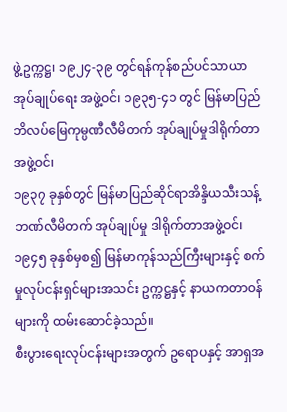ဖွဲ့ဥက္ကဋ္ဌ၊ ၁၉၂၄-၃၉ တွင်ရန်ကုန်စည်ပင်သာယာအုပ်ချုပ်ရေး အဖွဲ့ဝင်၊ ၁၉၃၅-၄၁ တွင် မြန်မာပြည်ဘိလပ်မြေကုမ္ပဏီလီမိတက် အုပ်ချုပ်မှုဒါရိုက်တာအဖွဲ့ဝင်၊
၁၉၃၇ ခုနှစ်တွင် မြန်မာပြည်ဆိုင်ရာအိန္ဒိယသီးသန့်ဘဏ်လီမိတက် အုပ်ချုပ်မှု ဒါရိုက်တာအဖွဲ့ဝင်၊ ၁၉၄၅ ခုနှစ်မှစ၍ မြန်မာကုန်သည်ကြီးများနှင့် စက်မှုလုပ်ငန်းရှင်များအသင်း ဥက္ကဋ္ဌနှင့် နာယကတာဝန်များကို ထမ်းဆောင်ခဲ့သည်။
စီးပွားရေးလုပ်ငန်းများအတွက် ဥရောပနှင့် အာရှအ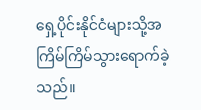ရှေ့ပိုင်းနိုင်ငံများသို့အကြိမ်ကြိမ်သွားရောက်ခဲ့သည်။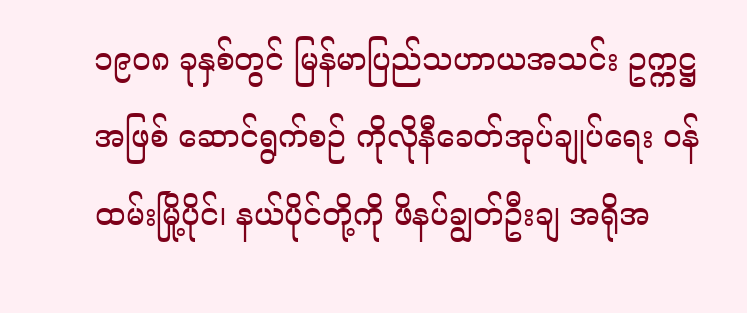၁၉ဝ၈ ခုနှစ်တွင် မြန်မာပြည်သဟာယအသင်း ဥက္ကဋ္ဌအဖြစ် ဆောင်ရွက်စဉ် ကိုလိုနီခေတ်အုပ်ချုပ်ရေး ဝန်ထမ်းမြို့ပိုင်၊ နယ်ပိုင်တို့ကို ဖိနပ်ချွတ်ဦးချ အရိုအ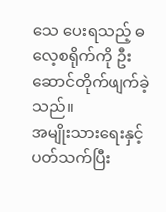သေ ပေးရသည့် ဓလေ့စရိုက်ကို ဦးဆောင်တိုက်ဖျက်ခဲ့သည်။
အမျိုးသားရေးနှင့်ပတ်သက်ပြီး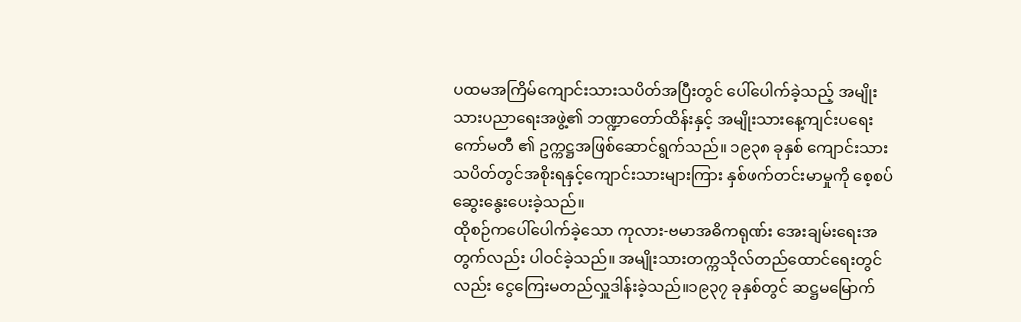ပထမအကြိမ်ကျောင်းသားသပိတ်အပြီးတွင် ပေါ်ပေါက်ခဲ့သည့် အမျိုးသားပညာရေးအဖွဲ့၏ ဘဏ္ဍာတော်ထိန်းနှင့် အမျိုးသားနေ့ကျင်းပရေးကော်မတီ ၏ ဥက္ကဋ္ဌအဖြစ်ဆောင်ရွက်သည်။ ၁၉၃၈ ခုနှစ် ကျောင်းသားသပိတ်တွင်အစိုးရနှင့်ကျောင်းသားများကြား နှစ်ဖက်တင်းမာမှုကို စေ့စပ်ဆွေးနွေးပေးခဲ့သည်။
ထိုစဉ်ကပေါ်ပေါက်ခဲ့သော ကုလား-ဗမာအဓိကရုဏ်း အေးချမ်းရေးအတွက်လည်း ပါဝင်ခဲ့သည်။ အမျိုးသားတက္ကသိုလ်တည်ထောင်ရေးတွင်လည်း ငွေကြေးမတည်လှူဒါန်းခဲ့သည်။၁၉၃၇ ခုနှစ်တွင် ဆဋ္ဌမမြောက်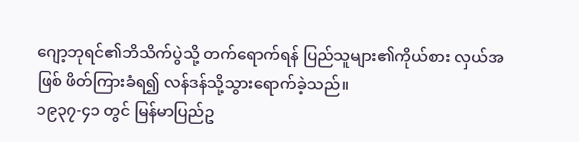ဂျော့ဘုရင်၏ဘိသိက်ပွဲသို့ တက်ရောက်ရန် ပြည်သူများ၏ကိုယ်စား လှယ်အဖြစ် ဖိတ်ကြားခံရ၍ လန်ဒန်သို့သွားရောက်ခဲ့သည်။
၁၉၃၇-၄၁ တွင် မြန်မာပြည်ဥ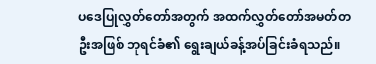ပဒေပြုလွှတ်တော်အတွက် အထက်လွှတ်တော်အမတ်တဦးအဖြစ် ဘုရင်ခံ၏ ရွေးချယ်ခန့်အပ်ခြင်းခံရသည်။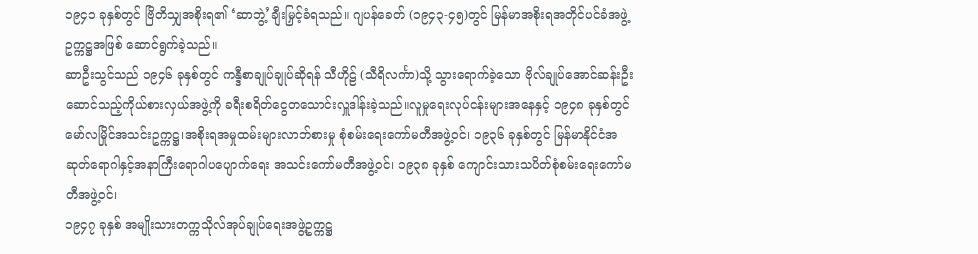၁၉၄၁ ခုနှစ်တွင် ဗြိတိသျှအစိုးရ၏ ‘ဆာဘွဲ့’ချီးမြှင့်ခံရသည်။ ဂျပန်ခေတ် (၁၉၄၃-၄၅)တွင် မြန်မာအစိုးရအတိုင်ပင်ခံအဖွဲ့ ဥက္ကဋ္ဌအဖြစ် ဆောင်ရွက်ခဲ့သည်။
ဆာဦးသွင်သည် ၁၉၄၆ ခုနှစ်တွင် ကန္ဒီစာချုပ်ချုပ်ဆိုရန် သီဟိုဠ် (သီရိလင်္ကာ)သို့ သွားရောက်ခဲ့သော ဗိုလ်ချုပ်အောင်ဆန်းဦးဆောင်သည့်ကိုယ်စားလှယ်အဖွဲ့ကို ခရီးစရိတ်ငွေတသောင်းလှူဒါန်းခဲ့သည်။လူမှုရေးလုပ်ငန်းများအနေနှင့် ၁၉၄၈ ခုနှစ်တွင် မော်လမြိုင်အသင်းဥက္ကဋ္ဌ၊အစိုးရအမှုထမ်းများလာဘ်စားမှု စုံစမ်းရေးကော်မတီအဖွဲ့ဝင်၊ ၁၉၃၆ ခုနှစ်တွင် မြန်မာနိုင်ငံအဆုတ်ရောဂါနှင့်အနာကြီးရောဂါပပျောက်ရေး အသင်းကော်မတီအဖွဲ့ဝင်၊ ၁၉၃၈ ခုနှစ် ကျောင်းသားသပိတ်စုံစမ်းရေးကော်မတီအဖွဲ့ဝင်၊
၁၉၄၇ ခုနှစ် အမျိုးသားတက္ကသိုလ်အုပ်ချုပ်ရေးအဖွဲ့ဥက္ကဋ္ဌ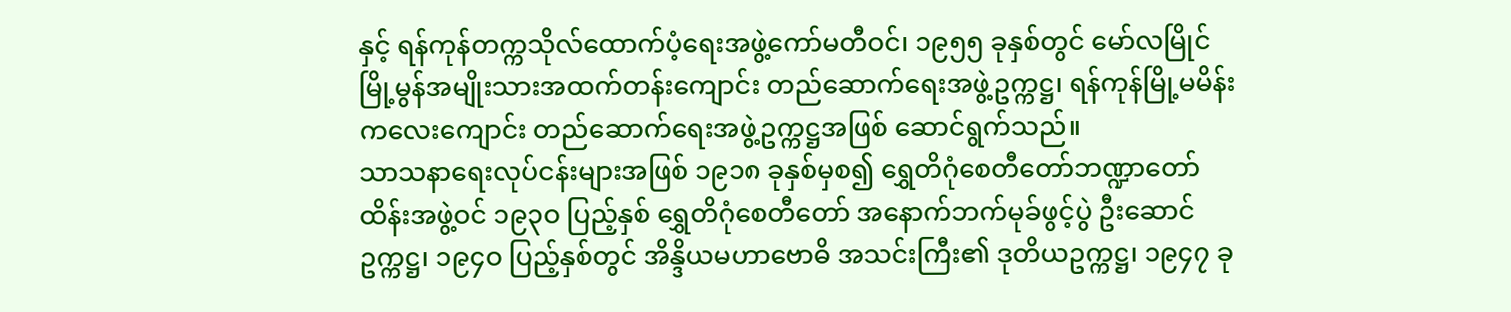နှင့် ရန်ကုန်တက္ကသိုလ်ထောက်ပံ့ရေးအဖွဲ့ကော်မတီဝင်၊ ၁၉၅၅ ခုနှစ်တွင် မော်လမြိုင်မြို့မွန်အမျိုးသားအထက်တန်းကျောင်း တည်ဆောက်ရေးအဖွဲ့ဥက္ကဋ္ဌ၊ ရန်ကုန်မြို့မမိန်းကလေးကျောင်း တည်ဆောက်ရေးအဖွဲ့ဥက္ကဋ္ဌအဖြစ် ဆောင်ရွက်သည်။
သာသနာရေးလုပ်ငန်းများအဖြစ် ၁၉၁၈ ခုနှစ်မှစ၍ ရွှေတိဂုံစေတီတော်ဘဏ္ဍာတော်ထိန်းအဖွဲ့ဝင် ၁၉၃ဝ ပြည့်နှစ် ရွှေတိဂုံစေတီတော် အနောက်ဘက်မုခ်ဖွင့်ပွဲ ဦးဆောင်ဥက္ကဋ္ဌ၊ ၁၉၄ဝ ပြည့်နှစ်တွင် အိန္ဒိယမဟာဗောဓိ အသင်းကြီး၏ ဒုတိယဥက္ကဋ္ဌ၊ ၁၉၄၇ ခု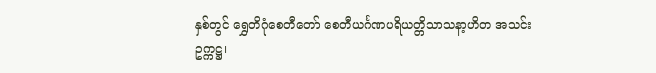နှစ်တွင် ရွှေတိဂုံစေတီတော် စေတီယင်္ဂဏပရိယတ္တိသာသနာ့ဟိတ အသင်းဥက္ကဋ္ဌ၊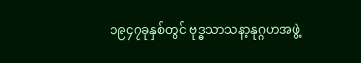၁၉၄၇ခုနှစ်တွင် ဗုဒ္ဓသာသနာ့နုဂ္ဂဟအဖွဲ့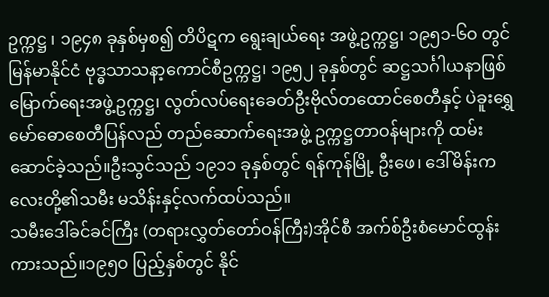ဥက္ကဋ္ဌ ၊ ၁၉၄၈ ခုနှစ်မှစ၍ တိပိဋက ရွေးချယ်ရေး အဖွဲ့ဥက္ကဋ္ဌ၊ ၁၉၅၁-၆ဝ တွင် မြန်မာနိုင်ငံ ဗုဒ္ဓသာသနာ့ကောင်စီဥက္ကဋ္ဌ၊ ၁၉၅၂ ခုနှစ်တွင် ဆဋ္ဌသင်္ဂါယနာဖြစ် မြောက်ရေးအဖွဲ့ဥက္ကဋ္ဌ၊ လွတ်လပ်ရေးခေတ်ဦးဗိုလ်တထောင်စေတီနှင့် ပဲခူးရွှေမော်ဓောစေတီပြန်လည် တည်ဆောက်ရေးအဖွဲ့ ဥက္ကဋ္ဌတာဝန်များကို ထမ်းဆောင်ခဲ့သည်။ဦးသွင်သည် ၁၉၁၁ ခုနှစ်တွင် ရန်ကုန်မြို့ ဦးဖေ၊ ဒေါ်မိန်းကလေးတို့၏သမီး မသိန်းနှင့်လက်ထပ်သည်။
သမီးဒေါ်ခင်ခင်ကြီး (တရားလွှတ်တော်ဝန်ကြီး)အိုင်စီ အက်စ်ဦးစံမောင်ထွန်းကားသည်။၁၉၅ဝ ပြည့်နှစ်တွင် နိုင်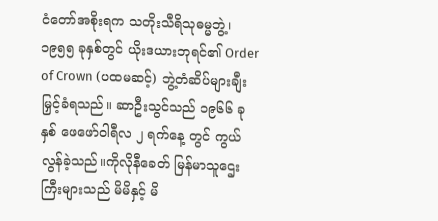ငံတော်အစိုးရက သတိုးသီရိသုဓမ္မဘွဲ့၊ ၁၉၅၅ ခုနှစ်တွင် ယိုးဒယားဘုရင်၏ Order of Crown (ပထမဆင့်) ဘွဲ့တံဆိပ်များချီးမြှင့်ခံရသည်။ ဆာဦးသွင်သည် ၁၉၆၆ ခုနှစ် ဖေဖော်ဝါရီလ ၂ ရက်နေ့ တွင် ကွယ်လွန်ခဲ့သည်။ကိုလိုနီခေတ် မြန်မာသူဌေးကြီးများသည် မိမိနှင့် မိ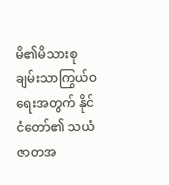မိ၏မိသားစုချမ်းသာကြွယ်ဝရေးအတွက် နိုင်ငံတော်၏ သယံဇာတအ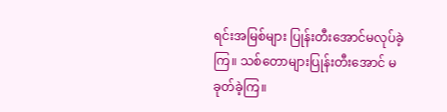ရင်းအမြစ်များ ပြုန်းတီးအောင်မလုပ်ခဲ့ကြ။ သစ်တောများပြုန်းတီးအောင် မခုတ်ခဲ့ကြ။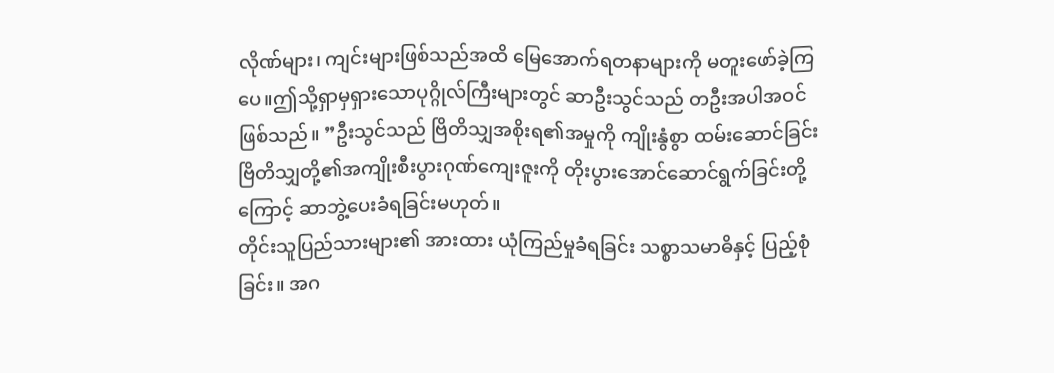လိုဏ်များ၊ ကျင်းများဖြစ်သည်အထိ မြေအောက်ရတနာများကို မတူးဖော်ခဲ့ကြပေ။ဤသို့ရှာမှရှားသောပုဂ္ဂိုလ်ကြီးများတွင် ဆာဦးသွင်သည် တဦးအပါအဝင်ဖြစ်သည်။ ”ဦးသွင်သည် ဗြိတိသျှအစိုးရ၏အမှုကို ကျိုးနွံစွာ ထမ်းဆောင်ခြင်းဗြိတိသျှတို့၏အကျိုးစီးပွားဂုဏ်ကျေးဇူးကို တိုးပွားအောင်ဆောင်ရွက်ခြင်းတို့ကြောင့် ဆာဘွဲ့ပေးခံရခြင်းမဟုတ်။
တိုင်းသူပြည်သားများ၏ အားထား ယုံကြည်မှုခံရခြင်း သစ္စာသမာဓိနှင့် ပြည့်စုံခြင်း။ အဂ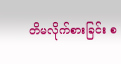တိမလိုက်စားခြင်း စ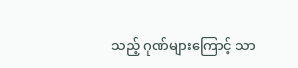သည့် ဂုဏ်များကြောင့် သာ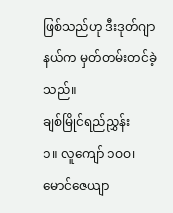ဖြစ်သည်ဟု ဒီးဒုတ်ဂျာနယ်က မှတ်တမ်းတင်ခဲ့သည်။
ချစ်မြိုင်ရည်ညွှန်း
၁။ လူကျော် ၁ဝဝ၊ မောင်ဇေယျာ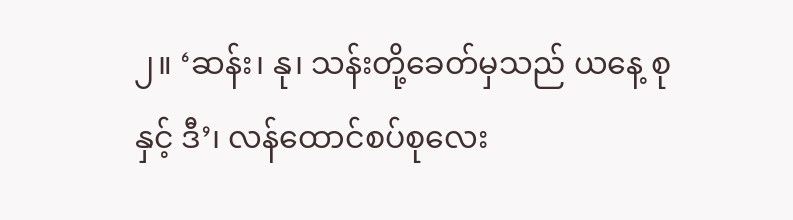၂။ ‘ဆန်း၊ နု၊ သန်းတို့ခေတ်မှသည် ယနေ့ စုနှင့် ဒီ’၊ လန်ထောင်စပ်စုလေး